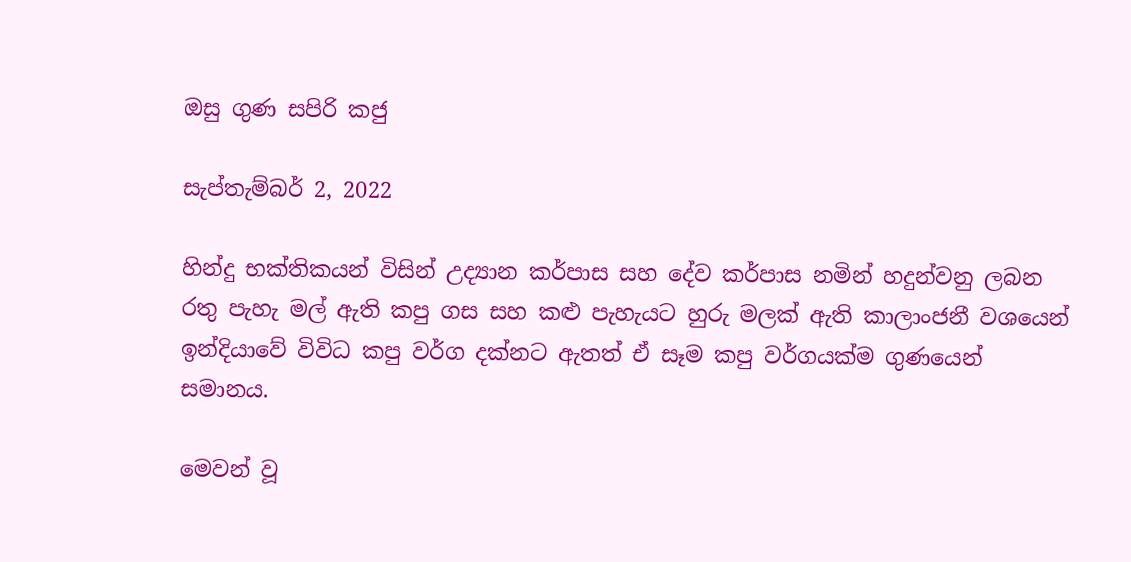ඔසු ගුණ සපිරි කජු

සැප්තැම්බර් 2, 2022

හින්දු භක්තිකයන් විසින් උද්‍යාන කර්පාස සහ දේව කර්පාස නමින් හදුන්වනු ලබන රතු පැහැ මල් ඇති කපු ගස සහ කළු පැහැයට හුරු මලක් ඇති කාලාංජනී වශයෙන් ඉන්දියාවේ විවිධ කපු වර්ග දක්නට ඇතත් ඒ සෑම කපු වර්ගයක්ම ගුණයෙන් සමානය.

මෙවන් වූ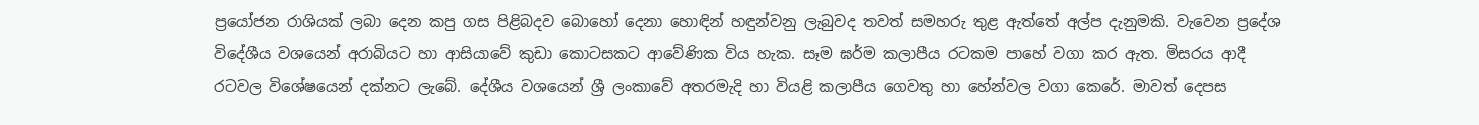ප්‍රයෝජන රාශියක් ලබා දෙන කපු ගස පිළිබදව බොහෝ දෙනා හොඳින් හඳුන්වනු ලැබුවද තවත් සමහරු තුළ ඇත්තේ අල්ප දැනුමකි. වැවෙන ප්‍රදේශ විදේශීය වශයෙන් අරාබියට හා ආසියාවේ කුඩා කොටසකට ආවේණික විය හැක. සෑම ඝර්ම කලාපීය රටකම පාහේ වගා කර ඇත. මිසරය ආදී රටවල විශේෂයෙන් දක්නට ලැබේ. දේශීය වශයෙන් ශ්‍රී ලංකාවේ අතරමැදි හා වියළි කලාපීය ගෙවතු හා හේන්වල වගා කෙරේ. මාවත් දෙපස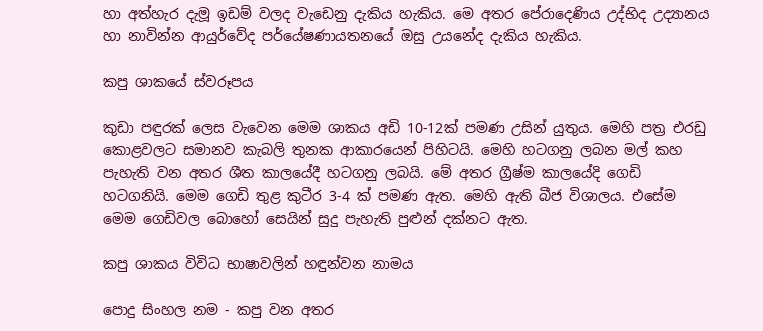හා අත්හැර දැමූ ඉඩම් වලද වැඩෙනු දැකිය හැකිය. මෙ අතර පේරාදෙණිය උද්භිද උද්‍යානය හා නාවින්න ආයුර්වේද පර්යේෂණායතනයේ ඔසු උයනේද දැකිය හැකිය.

කපු ශාකයේ ස්වරූපය

කුඩා පඳුරක් ලෙස වැවෙන මෙම ශාකය අඩි 10-12ක් පමණ උසින් යුතුය. මෙහි පත්‍ර එරඩු කොළවලට සමානව කැබලි තුනක ආකාරයෙන් පිහිටයි. මෙහි හටගනු ලබන මල් කහ පැහැති වන අතර ශීත කාලයේදී හටගනු ලබයි. මේ අතර ග්‍රීෂ්ම කාලයේදි ගෙඩි හටගනියි. මෙම ගෙඩි තුළ කුටීර 3-4 ක් පමණ ඇත. මෙහි ඇති බීජ විශාලය. එසේම මෙම ගෙඩිවල බොහෝ සෙයින් සුදු පැහැති පුළුන් දක්නට ඇත.

කපු ශාකය විවිධ භාෂාවලින් හඳුන්වන නාමය

පොදු සිංහල නම - කපු වන අතර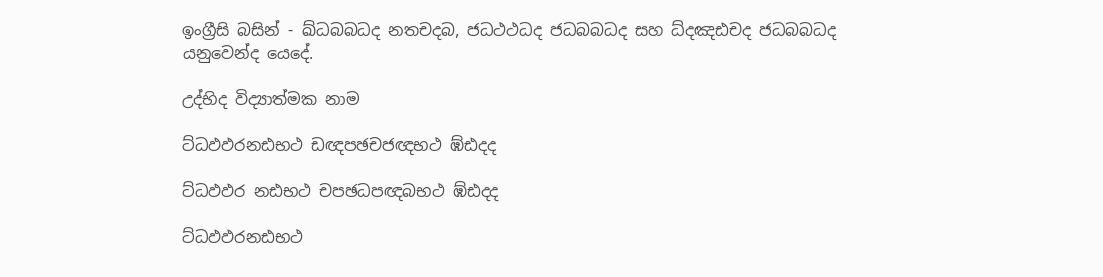ඉංග්‍රීසි බසින් - ඛ්ධබබධද නතචදබ, ජධථථධද ජධබබධද සහ ධ්දඤඪචද ජධබබධද යනුවෙන්ද යෙදේ.

උද්භිද විද්‍යාත්මක නාම

ට්ධඵඵරනඪභථ ඩඥපඡචජඥභථ ඹ්ඪදද

ට්ධඵඵර නඪභථ චපඡධපඥබභථ ඹ්ඪදද

ට්ධඵඵරනඪභථ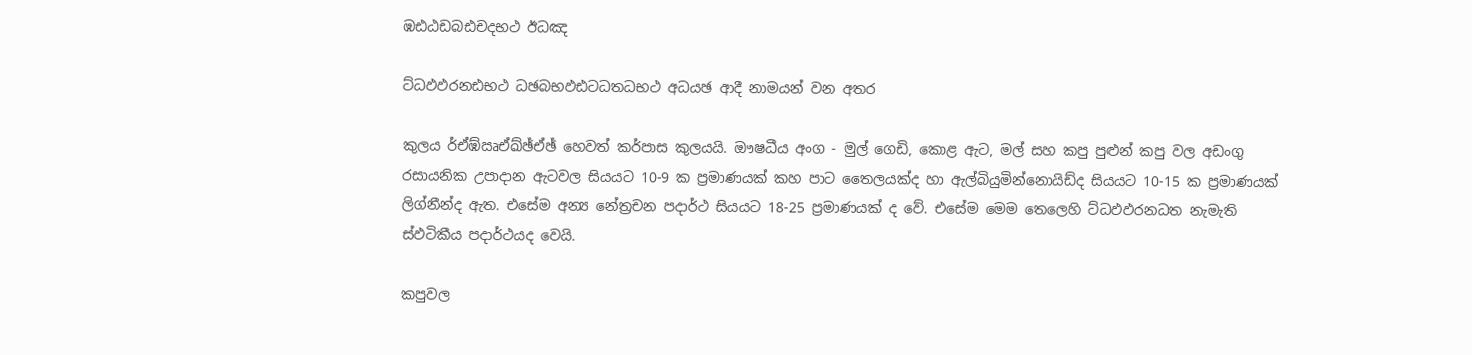ඹඪඨඩබඪචදභථ ඊධඤ

ට්ධඵඵරනඪභථ ධඡබභඵඪටධතධභථ අධයඡ ආදී නාමයන් වන අතර

කුලය ර්ඒඹ්ඍඒඛ්ඡ්ඒඡ් හෙවත් කර්පාස කුලයයි. ඖෂධීය අංග - මුල් ගෙඩි, කොළ ඇට, මල් සහ කපු පුළුන් කපු වල අඩංගු රසායනික උපාදාන ඇටවල සියයට 10-9 ක ප්‍රමාණයක් කහ පාට තෛලයක්ද හා ඇල්බියුමින්නොයිඩ්ද සියයට 10-15 ක ප්‍රමාණයක් ලිග්නීන්ද ඇත. එසේම අන්‍ය නේත්‍රචන පදාර්ථ සියයට 18-25 ප්‍රමාණයක් ද වේ. එසේම මෙම තෙලෙහි ට්ධඵඵරනධත නැමැති ස්ඵටිකීය පදාර්ථයද වෙයි.

කපුවල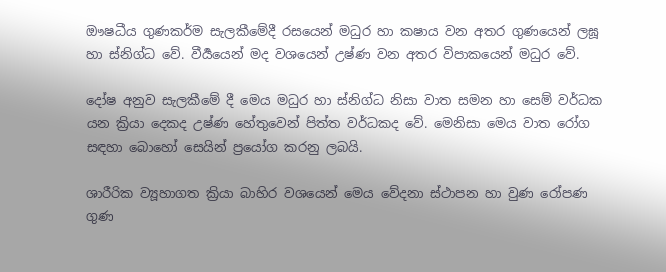ඖෂධීය ගුණකර්ම සැලකීමේදී රසයෙන් මධුර හා කෂාය වන අතර ගුණයෙන් ලඝූ හා ස්නිග්ධ වේ. වීර්‍යයෙන් මද වශයෙන් උෂ්ණ වන අතර විපාකයෙන් මධුර වේ.

දෝෂ අනුව සැලකීමේ දී මෙය මධුර හා ස්නිග්ධ නිසා වාත සමන හා සෙම් වර්ධක යන ක්‍රියා දෙකද උෂ්ණ හේතුවෙන් පිත්ත වර්ධකද වේ. මෙනිසා මෙය වාත රෝග සඳහා බොහෝ සෙයින් ප්‍රයෝග කරනු ලබයි.

ශාරීරික ව්‍යූහාගත ක්‍රියා බාහිර වශයෙන් මෙය වේදනා ස්ථාපන හා වුණ රෝපණ ගුණ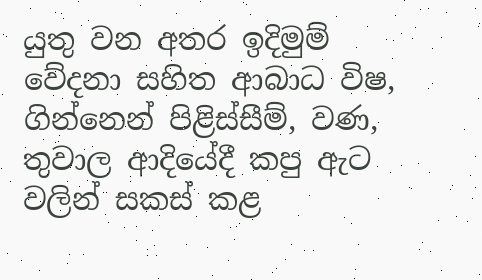යුතු වන අතර ඉදිමුම් වේදනා සහිත ආබාධ විෂ, ගින්නෙන් පිළිස්සීම්, වණ, තුවාල ආදියේදී කපු ඇට වලින් සකස් කළ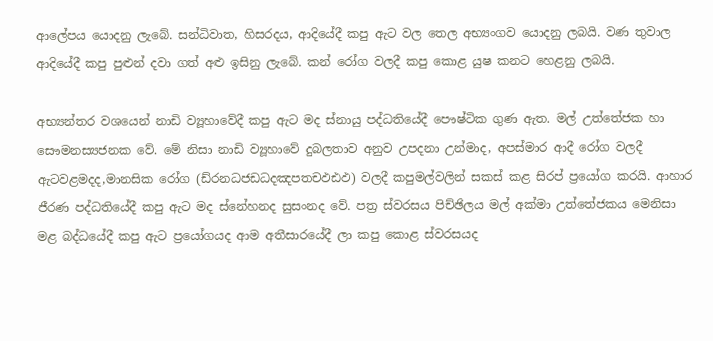ආලේපය යොදනු ලැබේ. සන්ධිවාත, හිසරදය, ආදියේදී කපු ඇට වල තෙල අභ්‍යංගව යොදනු ලබයි. වණ තුවාල ආදියේදී කපු පුළුන් දවා ගත් අළු ඉසිනු ලැබේ. කන් රෝග වලදී කපු කොළ යුෂ කනට හෙළනු ලබයි.

අභ්‍යන්තර වශයෙන් නාඩි ව්‍යූහාවේදී කපු ඇට මද ස්නායු පද්ධතියේදී පෞෂ්ටික ගුණ ඇත. මල් උත්තේජක හා සෞමනස්‍යජනක වේ. මේ නිසා නාඩි ව්‍යූහාවේ දුබලතාව අනුව උපදනා උන්මාද, අපස්මාර ආදී රෝග වලදී ඇටවළමදද,මානසික රෝග (ඩ්රනධජඩධදඤපතචඵඪඵ) වලදී කපුමල්වලින් සකස් කළ සිරප් ප්‍රයෝග කරයි. ආහාර ජීරණ පද්ධතියේදී කපු ඇට මද ස්නේහනද සුසංනද වේ. පත්‍ර ස්වරසය පිච්ඡිලය මල් අක්මා උත්තේජකය මෙනිසා මළ බද්ධයේදී කපු ඇට ප්‍රයෝගයද ආම අතීසාරයේදී ලා කපු කොළ ස්වරසයද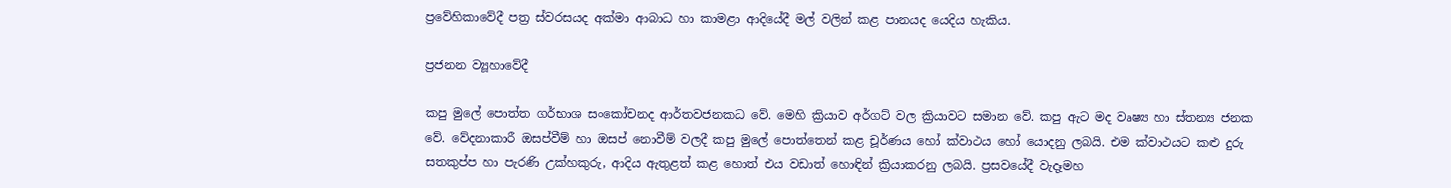ප්‍රවේහිකාවේදී පත්‍ර ස්වරසයද අක්මා ආබාධ හා කාමළා ආදියේදී මල් වලින් කළ පානයද යෙදිය හැකිය.

ප්‍රජනන ව්‍යූහාවේදී

කපු මුලේ පොත්ත ගර්භාශ සංකෝචනද ආර්තවජනකධ වේ. මෙහි ක්‍රියාව අර්ගට් වල ක්‍රියාවට සමාන වේ. කපු ඇට මද වෘෂ්‍ය හා ස්තන්‍ය ජනක වේ. වේදනාකාරී ඔසප්වීම් හා ඔසප් නොවීම් වලදී කපු මුලේ පොත්තෙන් කළ චූර්ණය හෝ ක්වාථය හෝ යොදනු ලබයි. එම ක්වාථයට කළු දුරු සතකුප්ප හා පැරණි උක්හකුරු, ආදිය ඇතුළත් කළ හොත් එය වඩාත් හොඳින් ක්‍රියාකරනු ලබයි. ප්‍රසවයේදී වැදෑමහ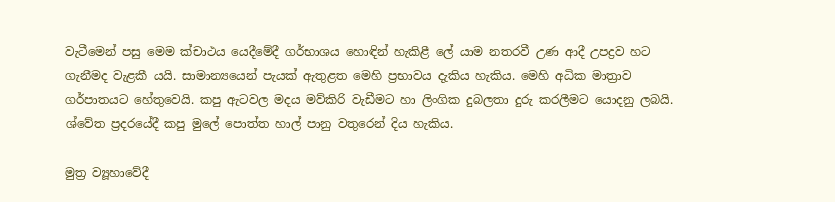වැටීමෙන් පසු මෙම ක්චාථය යෙදීමේදී ගර්භාශය හොඳින් හැකිළී ලේ යාම නතරවී උණ ආදී උපද්‍රව හට ගැනීමද වැළකී යයි. සාමාන්‍යයෙන් පැයක් ඇතුළත මෙහි ප්‍රභාවය දැකිය හැකිය. මෙහි අධික මාත්‍රාව ගර්පාතයට හේතුවෙයි. කපු ඇටවල මදය මව්කිරි වැඩීමට හා ලිංගික දුබලතා දුරු කරලීමට යොදනු ලබයි. ශ්වේත ප්‍රදරයේදී කපු මුලේ පොත්ත හාල් පානු වතුරෙන් දිය හැකිය.

මුත්‍ර ව්‍යූහාවේදී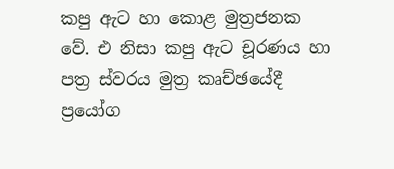කපු ඇට හා කොළ මුත්‍රජනක වේ. එ නිසා කපු ඇට චූරණය හා පත්‍ර ස්වරය මුත්‍ර කෘච්ඡයේදී ප්‍රයෝග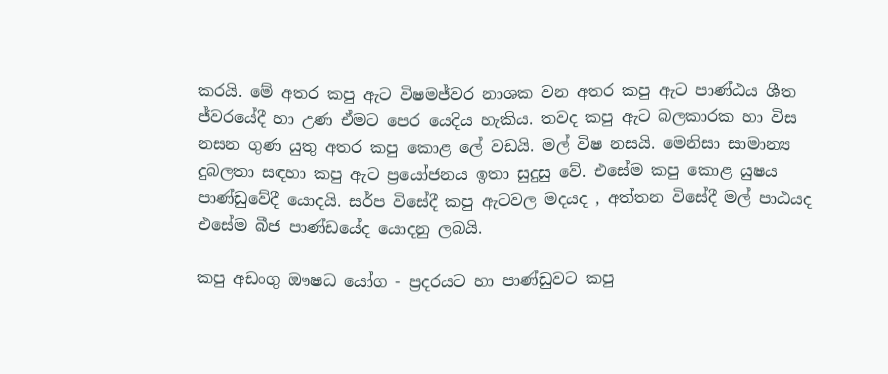කරයි. මේ අතර කපු ඇට විෂමජ්වර නාශක වන අතර කපු ඇට පාණ්ඨය ශීත ජ්වරයේදී හා උණ ඒමට පෙර යෙදිය හැකිය. තවද කපු ඇට බලකාරක හා විස නසන ගුණ යුතු අතර කපු කොළ ලේ වඩයි. මල් විෂ නසයි. මෙනිසා සාමාන්‍ය දුබලතා සඳහා කපු ඇට ප්‍රයෝජනය ඉතා සුදුසු වේ. එසේම කපු කොළ යුෂය පාණ්ඩුවේදී යොදයි. සර්ප විසේදී කපු ඇටවල මදයද , අත්තන විසේදී මල් පාඨයද එසේම බීජ පාණ්ඩයේද යොදනු ලබයි.

කපු අඩංගු ඖෂධ යෝග - ප්‍රදරයට හා පාණ්ඩුවට කපු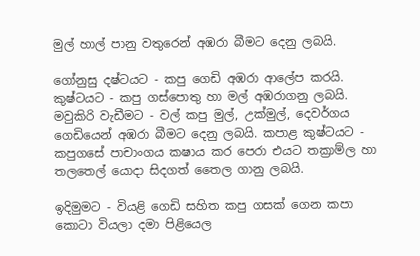මුල් හාල් පානු වතුරෙන් අඹරා බීමට දෙනු ලබයි.

ගෝනුසු දෂ්ටයට - කපු ගෙඩි අඹරා ආලේප කරයි. කුෂ්ටයට - කපු ගස්පොතු හා මල් අඹරාගනු ලබයි. මවුකිරි වැඩීමට - වල් කපු මුල්, උක්මුල්, දෙවර්ගය ගෙඩියෙන් අඹරා බීමට දෙනු ලබයි. කපාළ කුෂ්ටයට - කපුගසේ පාචාංගය කෂාය කර පෙරා එයට තක්‍රාම්ල හා තලතෙල් යොදා සිදගත් තෛල ගානු ලබයි.

ඉදිමුමට - වියළි ගෙඩි සහිත කපු ගසක් ගෙන කපා කොටා වියලා දමා පිළියෙල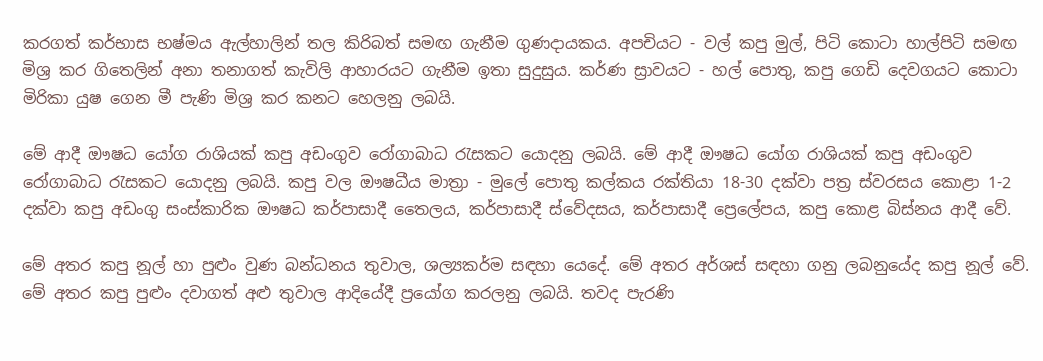කරගත් කර්භාස භෂ්මය ඇල්හාලින් තල කිරිබත් සමඟ ගැනීම ගුණදායකය. අපචියට - වල් කපු මුල්, පිටි කොටා හාල්පිටි සමඟ මිශ්‍ර කර ගිතෙලින් අනා තනාගත් කැවිලි ආහාරයට ගැනීම ඉතා සුදුසුය. කර්ණ ස්‍රාවයට - හල් පොතු, කපු ගෙඩි දෙවගයට කොටා මිරිකා යුෂ ගෙන මී පැණි මිශ්‍ර කර කනට හෙලනු ලබයි.

මේ ආදී ඖෂධ යෝග රාශියක් කපු අඩංගුව රෝගාබාධ රැසකට යොදනු ලබයි. මේ ආදී ඖෂධ යෝග රාශියක් කපු අඩංගුව රෝගාබාධ රැසකට යොදනු ලබයි. කපු වල ඖෂධීය මාත්‍රා - මුලේ පොතු කල්කය රක්තියා 18-30 දක්වා පත්‍ර ස්වරසය කොළා 1-2 දක්වා කපු අඩංගු සංස්කාරික ඖෂධ කර්පාසාදී තෛලය, කර්පාසාදී ස්වේදසය, කර්පාසාදී ප්‍රෙලේපය, කපු කොළ බිස්නය ආදී වේ.

මේ අතර කපු නූල් හා පුළුං වුණ බන්ධනය තුවාල, ශල්‍යකර්ම සඳහා යෙදේ. මේ අතර අර්ශස් සඳහා ගනු ලබනුයේද කපු නූල් වේ. මේ අතර කපු පුළුං දවාගත් අළු තුවාල ආදියේදී ප්‍රයෝග කරලනු ලබයි. තවද පැරණි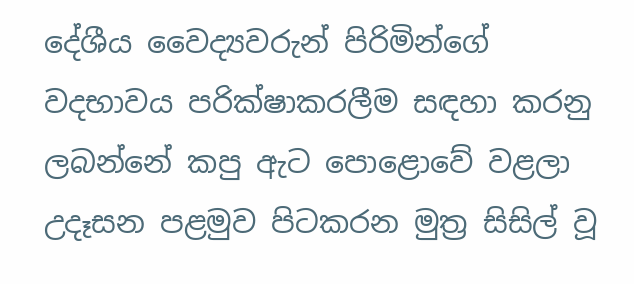දේශීය වෛද්‍යවරුන් පිරිමින්ගේ වදභාවය පරික්ෂාකරලීම සඳහා කරනු ලබන්නේ කපු ඇට පොළොවේ වළලා උදෑසන පළමුව පිටකරන මුත්‍ර සිසිල් වූ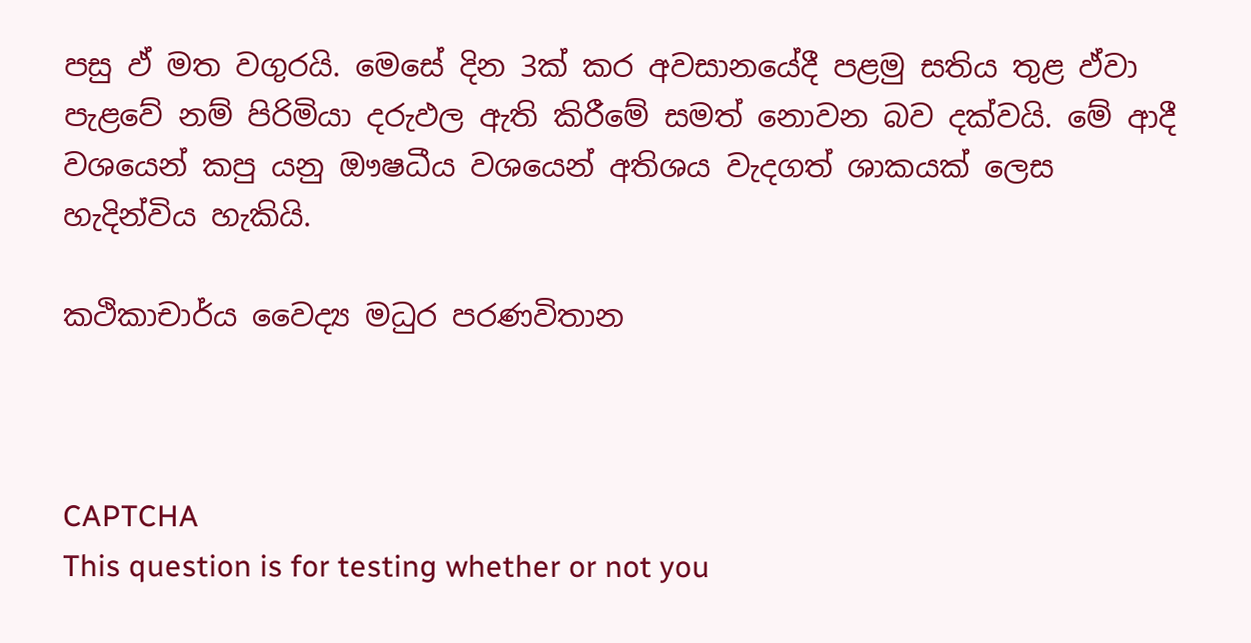පසු ඵ් මත වගුරයි. මෙසේ දින 3ක් කර අවසානයේදී පළමු සතිය තුළ ඵ්වා පැළවේ නම් පිරිමියා දරුඵල ඇති කිරීමේ සමත් නොවන බව දක්වයි. මේ ආදී වශයෙන් කපු යනු ඖෂධීය වශයෙන් අතිශය වැදගත් ශාකයක් ලෙස හැදින්විය හැකියි.

කථිකාචාර්ය වෛද්‍ය මධුර පරණවිතාන



CAPTCHA
This question is for testing whether or not you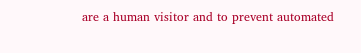are a human visitor and to prevent automated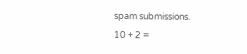spam submissions.
10 + 2 =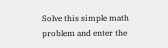Solve this simple math problem and enter the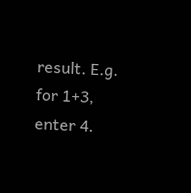result. E.g. for 1+3, enter 4.